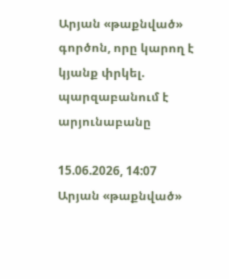Արյան «թաքնված» գործոն, որը կարող է կյանք փրկել. պարզաբանում է արյունաբանը

15.06.2026, 14:07
Արյան «թաքնված»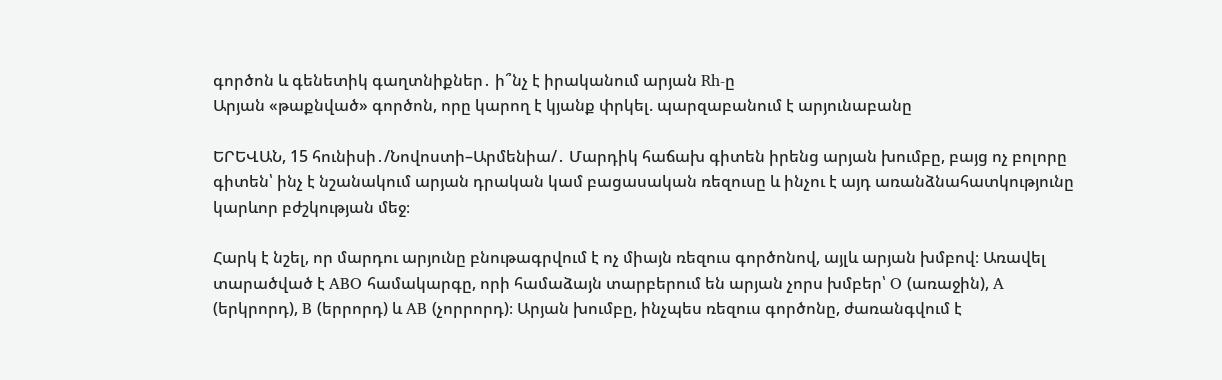գործոն և գենետիկ գաղտնիքներ․ ի՞նչ է իրականում արյան Rh-ը
Արյան «թաքնված» գործոն, որը կարող է կյանք փրկել. պարզաբանում է արյունաբանը

ԵՐԵՎԱՆ, 15 հունիսի․/Նովոստի–Արմենիա/․ Մարդիկ հաճախ գիտեն իրենց արյան խումբը, բայց ոչ բոլորը գիտեն՝ ինչ է նշանակում արյան դրական կամ բացասական ռեզուսը և ինչու է այդ առանձնահատկությունը կարևոր բժշկության մեջ։

Հարկ է նշել, որ մարդու արյունը բնութագրվում է ոչ միայն ռեզուս գործոնով, այլև արյան խմբով։ Առավել տարածված է ABO համակարգը, որի համաձայն տարբերում են արյան չորս խմբեր՝ O (առաջին), A (երկրորդ), B (երրորդ) և AB (չորրորդ)։ Արյան խումբը, ինչպես ռեզուս գործոնը, ժառանգվում է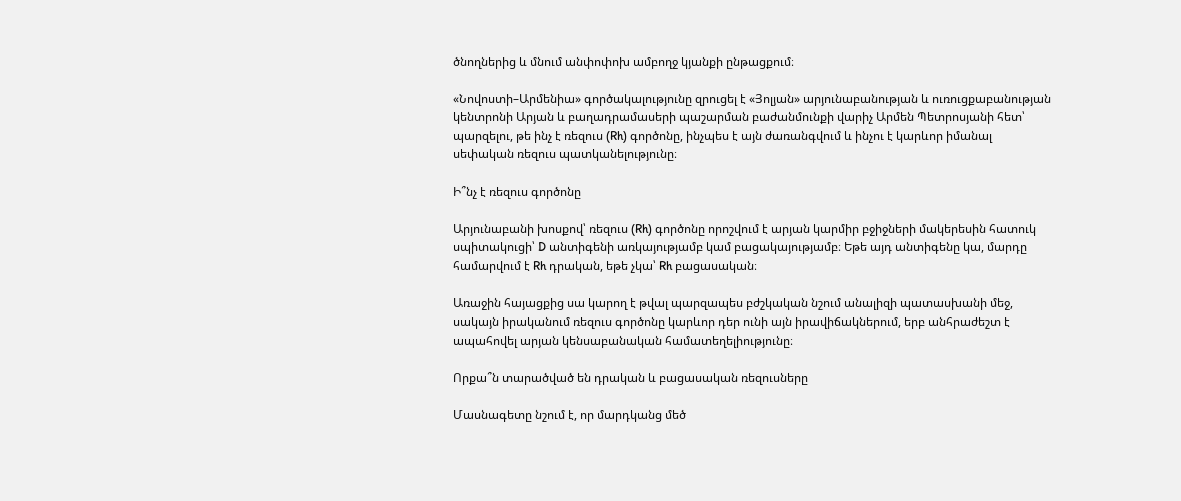ծնողներից և մնում անփոփոխ ամբողջ կյանքի ընթացքում։

«Նովոստի–Արմենիա» գործակալությունը զրուցել է «Յոլյան» արյունաբանության և ուռուցքաբանության կենտրոնի Արյան և բաղադրամասերի պաշարման բաժանմունքի վարիչ Արմեն Պետրոսյանի հետ՝ պարզելու, թե ինչ է ռեզուս (Rh) գործոնը, ինչպես է այն ժառանգվում և ինչու է կարևոր իմանալ սեփական ռեզուս պատկանելությունը։

Ի՞նչ է ռեզուս գործոնը

Արյունաբանի խոսքով՝ ռեզուս (Rh) գործոնը որոշվում է արյան կարմիր բջիջների մակերեսին հատուկ սպիտակուցի՝ D անտիգենի առկայությամբ կամ բացակայությամբ։ Եթե այդ անտիգենը կա, մարդը համարվում է Rh դրական, եթե չկա՝ Rh բացասական։

Առաջին հայացքից սա կարող է թվալ պարզապես բժշկական նշում անալիզի պատասխանի մեջ, սակայն իրականում ռեզուս գործոնը կարևոր դեր ունի այն իրավիճակներում, երբ անհրաժեշտ է ապահովել արյան կենսաբանական համատեղելիությունը։

Որքա՞ն տարածված են դրական և բացասական ռեզուսները

Մասնագետը նշում է, որ մարդկանց մեծ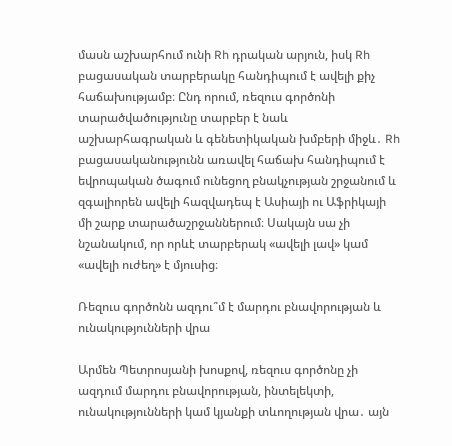մասն աշխարհում ունի Rh դրական արյուն, իսկ Rh բացասական տարբերակը հանդիպում է ավելի քիչ հաճախությամբ։ Ընդ որում, ռեզուս գործոնի տարածվածությունը տարբեր է նաև աշխարհագրական և գենետիկական խմբերի միջև․ Rh բացասականությունն առավել հաճախ հանդիպում է եվրոպական ծագում ունեցող բնակչության շրջանում և զգալիորեն ավելի հազվադեպ է Ասիայի ու Աֆրիկայի մի շարք տարածաշրջաններում։ Սակայն սա չի նշանակում, որ որևէ տարբերակ «ավելի լավ» կամ «ավելի ուժեղ» է մյուսից։

Ռեզուս գործոնն ազդու՞մ է մարդու բնավորության և ունակությունների վրա

Արմեն Պետրոսյանի խոսքով, ռեզուս գործոնը չի ազդում մարդու բնավորության, ինտելեկտի, ունակությունների կամ կյանքի տևողության վրա․ այն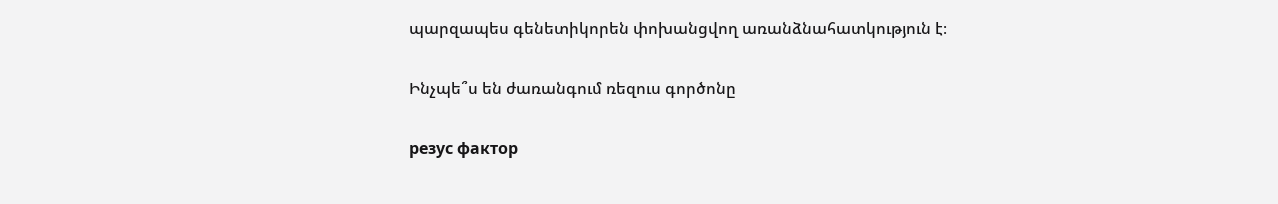պարզապես գենետիկորեն փոխանցվող առանձնահատկություն է։

Ինչպե՞ս են ժառանգում ռեզուս գործոնը

резус фактор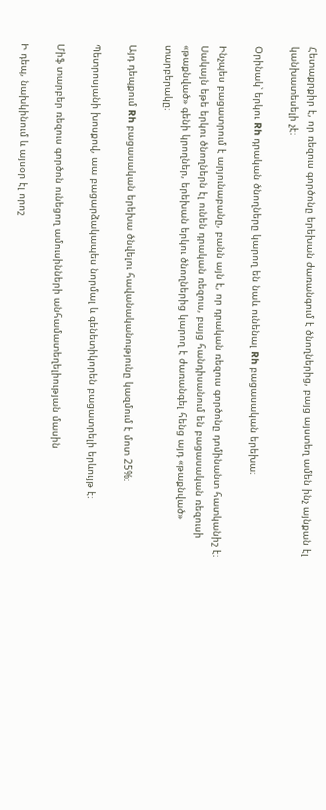Հետաքրքիր է, որ ռեզուս գործոնը երեխան ժառանգում է ծնողներից, բայց այստեղ ամեն ինչ այնքան էլ կանխատեսելի չէ։

Օրինակ՝ երկու Rh դրական ծնողները կարող են նաև ունենալ Rh բացասական երեխա։

Ինչպես բացատրում է արյունաբանը, բանն այն է, որ դրական ռեզուս գործոնը դոմինանտ հատկանիշ է։ Սակայն եթե երկու ծնողներն էլ ունեն դրական ռեզուս, բայց հանդիսանում են բացասական ռեզուսի «թաքնված» գենի կրողներ, երեխան երկու ծնողներից կարող է ժառանգել հենց այդ «թաքնված» տարբերակը։

Այդ դեպքում Rh բացասական երեխա ծնվելու հավանականությունը կազմում է մոտ 25%։

Պետրոսյանի խոսքով, աա բացարձակապես նորմալ և գենետիկորեն բացատրելի երևույթ է։

Միֆ տարբեր ռեզուս գործոն ունեցող ամուսինների անհամատեղելիության մասին

Ի դեպ, նախկինում և այսօր էլ որոշ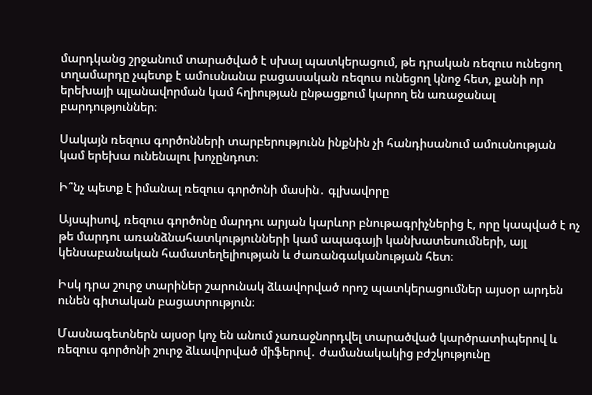մարդկանց շրջանում տարածված է սխալ պատկերացում, թե դրական ռեզուս ունեցող տղամարդը չպետք է ամուսնանա բացասական ռեզուս ունեցող կնոջ հետ, քանի որ երեխայի պլանավորման կամ հղիության ընթացքում կարող են առաջանալ բարդություններ։

Սակայն ռեզուս գործոնների տարբերությունն ինքնին չի հանդիսանում ամուսնության կամ երեխա ունենալու խոչընդոտ։

Ի՞նչ պետք է իմանալ ռեզուս գործոնի մասին․ գլխավորը

Այսպիսով, ռեզուս գործոնը մարդու արյան կարևոր բնութագրիչներից է, որը կապված է ոչ թե մարդու առանձնահատկությունների կամ ապագայի կանխատեսումների, այլ կենսաբանական համատեղելիության և ժառանգականության հետ։

Իսկ դրա շուրջ տարիներ շարունակ ձևավորված որոշ պատկերացումներ այսօր արդեն ունեն գիտական բացատրություն։

Մասնագետներն այսօր կոչ են անում չառաջնորդվել տարածված կարծրատիպերով և ռեզուս գործոնի շուրջ ձևավորված միֆերով․ ժամանակակից բժշկությունը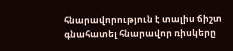հնարավորություն է տալիս ճիշտ գնահատել հնարավոր ռիսկերը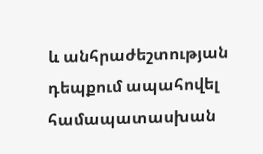և անհրաժեշտության դեպքում ապահովել համապատասխան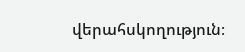վերահսկողություն։